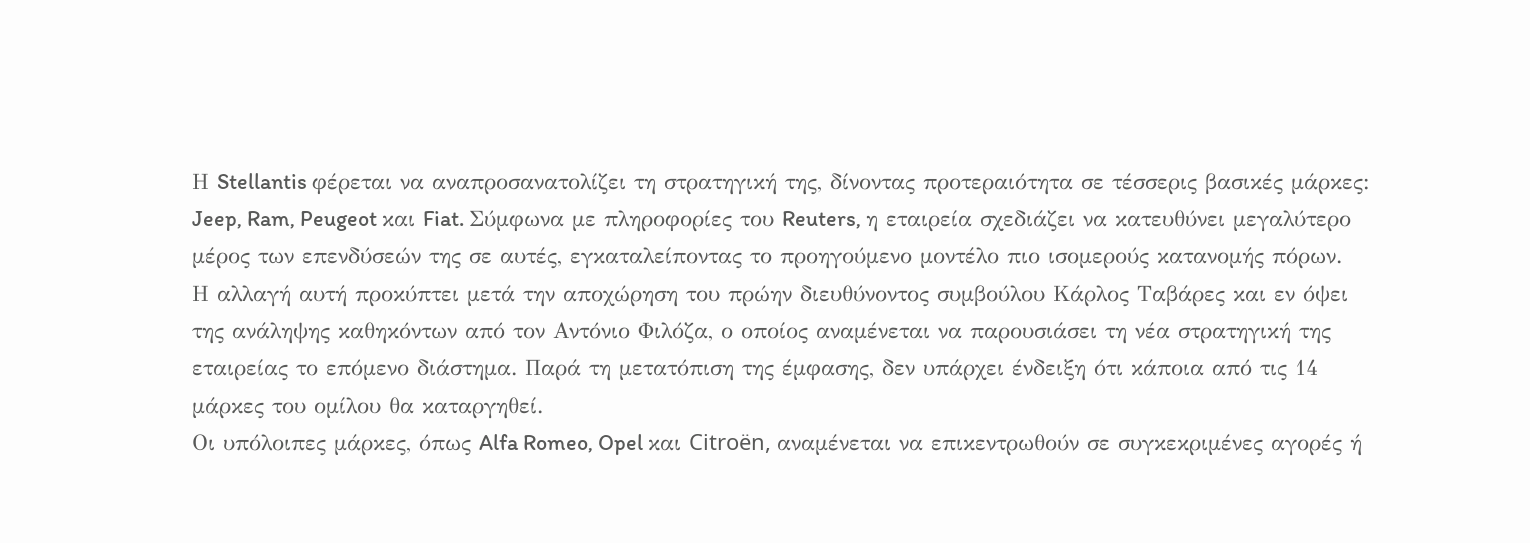Η Stellantis φέρεται να αναπροσανατολίζει τη στρατηγική της, δίνοντας προτεραιότητα σε τέσσερις βασικές μάρκες: Jeep, Ram, Peugeot και Fiat. Σύμφωνα με πληροφορίες του Reuters, η εταιρεία σχεδιάζει να κατευθύνει μεγαλύτερο μέρος των επενδύσεών της σε αυτές, εγκαταλείποντας το προηγούμενο μοντέλο πιο ισομερούς κατανομής πόρων.
Η αλλαγή αυτή προκύπτει μετά την αποχώρηση του πρώην διευθύνοντος συμβούλου Κάρλος Ταβάρες και εν όψει της ανάληψης καθηκόντων από τον Αντόνιο Φιλόζα, ο οποίος αναμένεται να παρουσιάσει τη νέα στρατηγική της εταιρείας το επόμενο διάστημα. Παρά τη μετατόπιση της έμφασης, δεν υπάρχει ένδειξη ότι κάποια από τις 14 μάρκες του ομίλου θα καταργηθεί.
Οι υπόλοιπες μάρκες, όπως Alfa Romeo, Opel και Citroën, αναμένεται να επικεντρωθούν σε συγκεκριμένες αγορές ή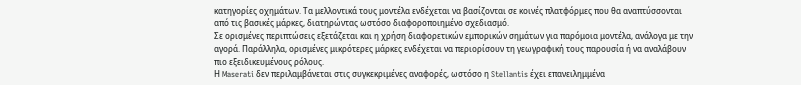κατηγορίες οχημάτων. Τα μελλοντικά τους μοντέλα ενδέχεται να βασίζονται σε κοινές πλατφόρμες που θα αναπτύσσονται από τις βασικές μάρκες, διατηρώντας ωστόσο διαφοροποιημένο σχεδιασμό.
Σε ορισμένες περιπτώσεις εξετάζεται και η χρήση διαφορετικών εμπορικών σημάτων για παρόμοια μοντέλα, ανάλογα με την αγορά. Παράλληλα, ορισμένες μικρότερες μάρκες ενδέχεται να περιορίσουν τη γεωγραφική τους παρουσία ή να αναλάβουν πιο εξειδικευμένους ρόλους.
Η Maserati δεν περιλαμβάνεται στις συγκεκριμένες αναφορές, ωστόσο η Stellantis έχει επανειλημμένα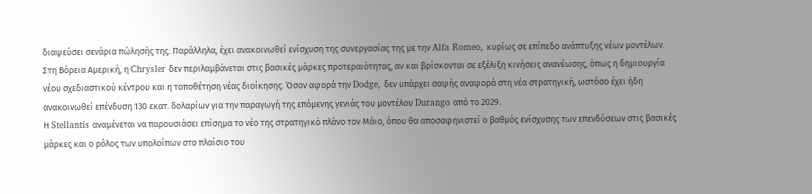διαψεύσει σενάρια πώλησής της. Παράλληλα, έχει ανακοινωθεί ενίσχυση της συνεργασίας της με την Alfa Romeo, κυρίως σε επίπεδο ανάπτυξης νέων μοντέλων.
Στη Βόρεια Αμερική, η Chrysler δεν περιλαμβάνεται στις βασικές μάρκες προτεραιότητας, αν και βρίσκονται σε εξέλιξη κινήσεις ανανέωσης, όπως η δημιουργία νέου σχεδιαστικού κέντρου και η τοποθέτηση νέας διοίκησης. Όσον αφορά την Dodge, δεν υπάρχει σαφής αναφορά στη νέα στρατηγική, ωστόσο έχει ήδη ανακοινωθεί επένδυση 130 εκατ. δολαρίων για την παραγωγή της επόμενης γενιάς του μοντέλου Durango από το 2029.
Η Stellantis αναμένεται να παρουσιάσει επίσημα το νέο της στρατηγικό πλάνο τον Μάιο, όπου θα αποσαφηνιστεί ο βαθμός ενίσχυσης των επενδύσεων στις βασικές μάρκες και ο ρόλος των υπολοίπων στο πλαίσιο του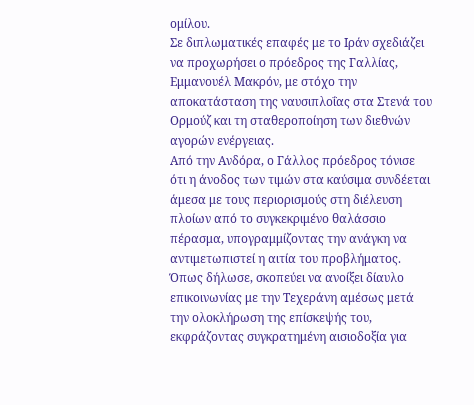ομίλου.
Σε διπλωματικές επαφές με το Ιράν σχεδιάζει να προχωρήσει ο πρόεδρος της Γαλλίας, Εμμανουέλ Μακρόν, με στόχο την αποκατάσταση της ναυσιπλοΐας στα Στενά του Ορμούζ και τη σταθεροποίηση των διεθνών αγορών ενέργειας.
Από την Ανδόρα, ο Γάλλος πρόεδρος τόνισε ότι η άνοδος των τιμών στα καύσιμα συνδέεται άμεσα με τους περιορισμούς στη διέλευση πλοίων από το συγκεκριμένο θαλάσσιο πέρασμα, υπογραμμίζοντας την ανάγκη να αντιμετωπιστεί η αιτία του προβλήματος.
Όπως δήλωσε, σκοπεύει να ανοίξει δίαυλο επικοινωνίας με την Τεχεράνη αμέσως μετά την ολοκλήρωση της επίσκεψής του, εκφράζοντας συγκρατημένη αισιοδοξία για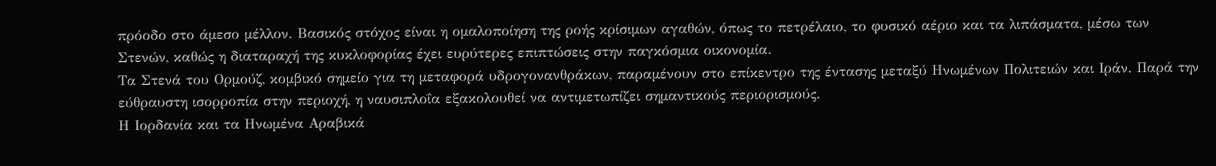πρόοδο στο άμεσο μέλλον. Βασικός στόχος είναι η ομαλοποίηση της ροής κρίσιμων αγαθών, όπως το πετρέλαιο, το φυσικό αέριο και τα λιπάσματα, μέσω των Στενών, καθώς η διαταραχή της κυκλοφορίας έχει ευρύτερες επιπτώσεις στην παγκόσμια οικονομία.
Τα Στενά του Ορμούζ, κομβικό σημείο για τη μεταφορά υδρογονανθράκων, παραμένουν στο επίκεντρο της έντασης μεταξύ Ηνωμένων Πολιτειών και Ιράν. Παρά την εύθραυστη ισορροπία στην περιοχή, η ναυσιπλοΐα εξακολουθεί να αντιμετωπίζει σημαντικούς περιορισμούς.
Η Ιορδανία και τα Ηνωμένα Αραβικά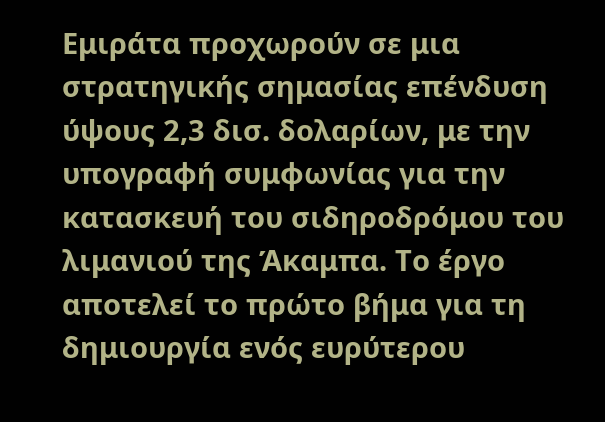Εμιράτα προχωρούν σε μια στρατηγικής σημασίας επένδυση ύψους 2,3 δισ. δολαρίων, με την υπογραφή συμφωνίας για την κατασκευή του σιδηροδρόμου του λιμανιού της Άκαμπα. Το έργο αποτελεί το πρώτο βήμα για τη δημιουργία ενός ευρύτερου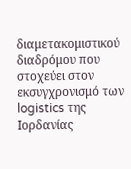διαμετακομιστικού διαδρόμου που στοχεύει στον εκσυγχρονισμό των logistics της Ιορδανίας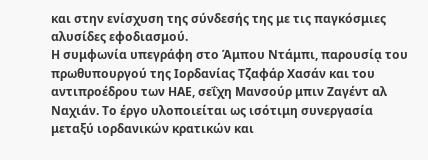και στην ενίσχυση της σύνδεσής της με τις παγκόσμιες αλυσίδες εφοδιασμού.
Η συμφωνία υπεγράφη στο Άμπου Ντάμπι, παρουσίᾳ του πρωθυπουργού της Ιορδανίας Τζαφάρ Χασάν και του αντιπροέδρου των ΗΑΕ, σεΐχη Μανσούρ μπιν Ζαγέντ αλ Ναχιάν. Το έργο υλοποιείται ως ισότιμη συνεργασία μεταξύ ιορδανικών κρατικών και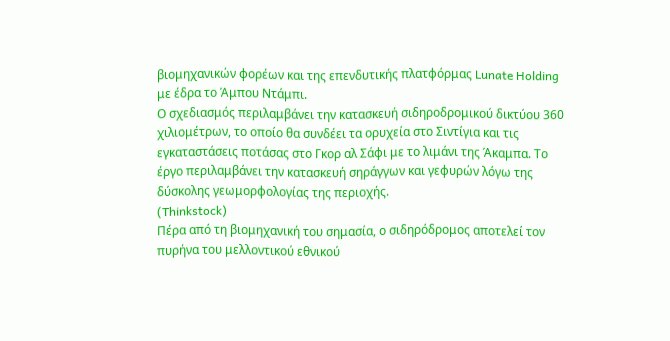βιομηχανικών φορέων και της επενδυτικής πλατφόρμας Lunate Holding με έδρα το Άμπου Ντάμπι.
Ο σχεδιασμός περιλαμβάνει την κατασκευή σιδηροδρομικού δικτύου 360 χιλιομέτρων, το οποίο θα συνδέει τα ορυχεία στο Σιντίγια και τις εγκαταστάσεις ποτάσας στο Γκορ αλ Σάφι με το λιμάνι της Άκαμπα. Το έργο περιλαμβάνει την κατασκευή σηράγγων και γεφυρών λόγω της δύσκολης γεωμορφολογίας της περιοχής.
(Thinkstock)
Πέρα από τη βιομηχανική του σημασία, ο σιδηρόδρομος αποτελεί τον πυρήνα του μελλοντικού εθνικού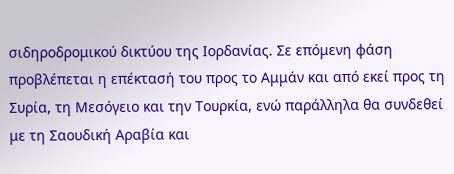σιδηροδρομικού δικτύου της Ιορδανίας. Σε επόμενη φάση προβλέπεται η επέκτασή του προς το Αμμάν και από εκεί προς τη Συρία, τη Μεσόγειο και την Τουρκία, ενώ παράλληλα θα συνδεθεί με τη Σαουδική Αραβία και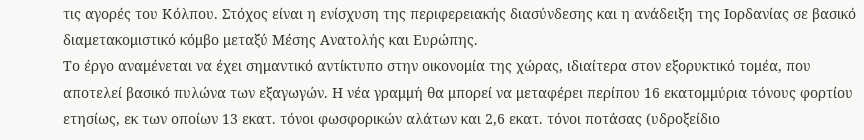τις αγορές του Κόλπου. Στόχος είναι η ενίσχυση της περιφερειακής διασύνδεσης και η ανάδειξη της Ιορδανίας σε βασικό διαμετακομιστικό κόμβο μεταξύ Μέσης Ανατολής και Ευρώπης.
Το έργο αναμένεται να έχει σημαντικό αντίκτυπο στην οικονομία της χώρας, ιδιαίτερα στον εξορυκτικό τομέα, που αποτελεί βασικό πυλώνα των εξαγωγών. Η νέα γραμμή θα μπορεί να μεταφέρει περίπου 16 εκατομμύρια τόνους φορτίου ετησίως, εκ των οποίων 13 εκατ. τόνοι φωσφορικών αλάτων και 2,6 εκατ. τόνοι ποτάσας (υδροξείδιο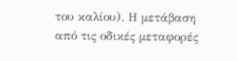του καλίου). Η μετάβαση από τις οδικές μεταφορές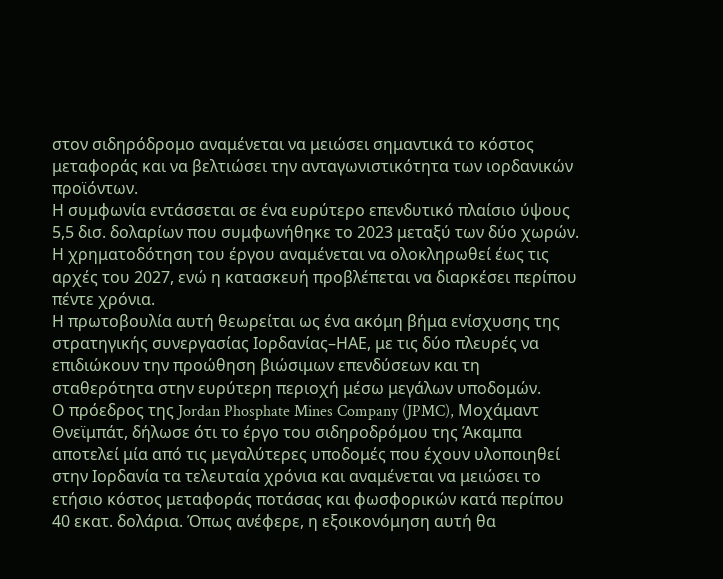στον σιδηρόδρομο αναμένεται να μειώσει σημαντικά το κόστος μεταφοράς και να βελτιώσει την ανταγωνιστικότητα των ιορδανικών προϊόντων.
Η συμφωνία εντάσσεται σε ένα ευρύτερο επενδυτικό πλαίσιο ύψους 5,5 δισ. δολαρίων που συμφωνήθηκε το 2023 μεταξύ των δύο χωρών. Η χρηματοδότηση του έργου αναμένεται να ολοκληρωθεί έως τις αρχές του 2027, ενώ η κατασκευή προβλέπεται να διαρκέσει περίπου πέντε χρόνια.
Η πρωτοβουλία αυτή θεωρείται ως ένα ακόμη βήμα ενίσχυσης της στρατηγικής συνεργασίας Ιορδανίας–ΗΑΕ, με τις δύο πλευρές να επιδιώκουν την προώθηση βιώσιμων επενδύσεων και τη σταθερότητα στην ευρύτερη περιοχή μέσω μεγάλων υποδομών.
Ο πρόεδρος της Jordan Phosphate Mines Company (JPMC), Μοχάμαντ Θνεϊμπάτ, δήλωσε ότι το έργο του σιδηροδρόμου της Άκαμπα αποτελεί μία από τις μεγαλύτερες υποδομές που έχουν υλοποιηθεί στην Ιορδανία τα τελευταία χρόνια και αναμένεται να μειώσει το ετήσιο κόστος μεταφοράς ποτάσας και φωσφορικών κατά περίπου 40 εκατ. δολάρια. Όπως ανέφερε, η εξοικονόμηση αυτή θα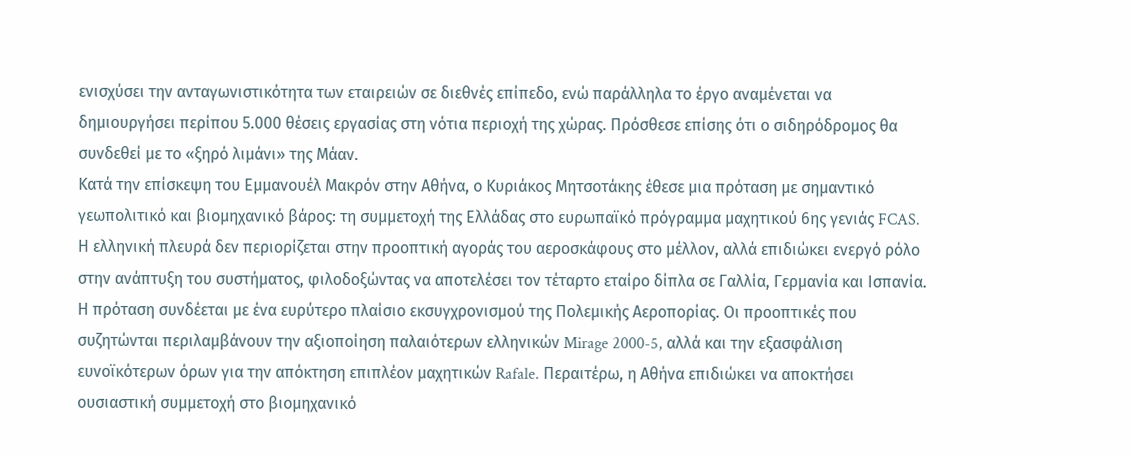ενισχύσει την ανταγωνιστικότητα των εταιρειών σε διεθνές επίπεδο, ενώ παράλληλα το έργο αναμένεται να δημιουργήσει περίπου 5.000 θέσεις εργασίας στη νότια περιοχή της χώρας. Πρόσθεσε επίσης ότι ο σιδηρόδρομος θα συνδεθεί με το «ξηρό λιμάνι» της Μάαν.
Κατά την επίσκεψη του Εμμανουέλ Μακρόν στην Αθήνα, ο Κυριάκος Μητσοτάκης έθεσε μια πρόταση με σημαντικό γεωπολιτικό και βιομηχανικό βάρος: τη συμμετοχή της Ελλάδας στο ευρωπαϊκό πρόγραμμα μαχητικού 6ης γενιάς FCAS. Η ελληνική πλευρά δεν περιορίζεται στην προοπτική αγοράς του αεροσκάφους στο μέλλον, αλλά επιδιώκει ενεργό ρόλο στην ανάπτυξη του συστήματος, φιλοδοξώντας να αποτελέσει τον τέταρτο εταίρο δίπλα σε Γαλλία, Γερμανία και Ισπανία.
Η πρόταση συνδέεται με ένα ευρύτερο πλαίσιο εκσυγχρονισμού της Πολεμικής Αεροπορίας. Οι προοπτικές που συζητώνται περιλαμβάνουν την αξιοποίηση παλαιότερων ελληνικών Mirage 2000-5, αλλά και την εξασφάλιση ευνοϊκότερων όρων για την απόκτηση επιπλέον μαχητικών Rafale. Περαιτέρω, η Αθήνα επιδιώκει να αποκτήσει ουσιαστική συμμετοχή στο βιομηχανικό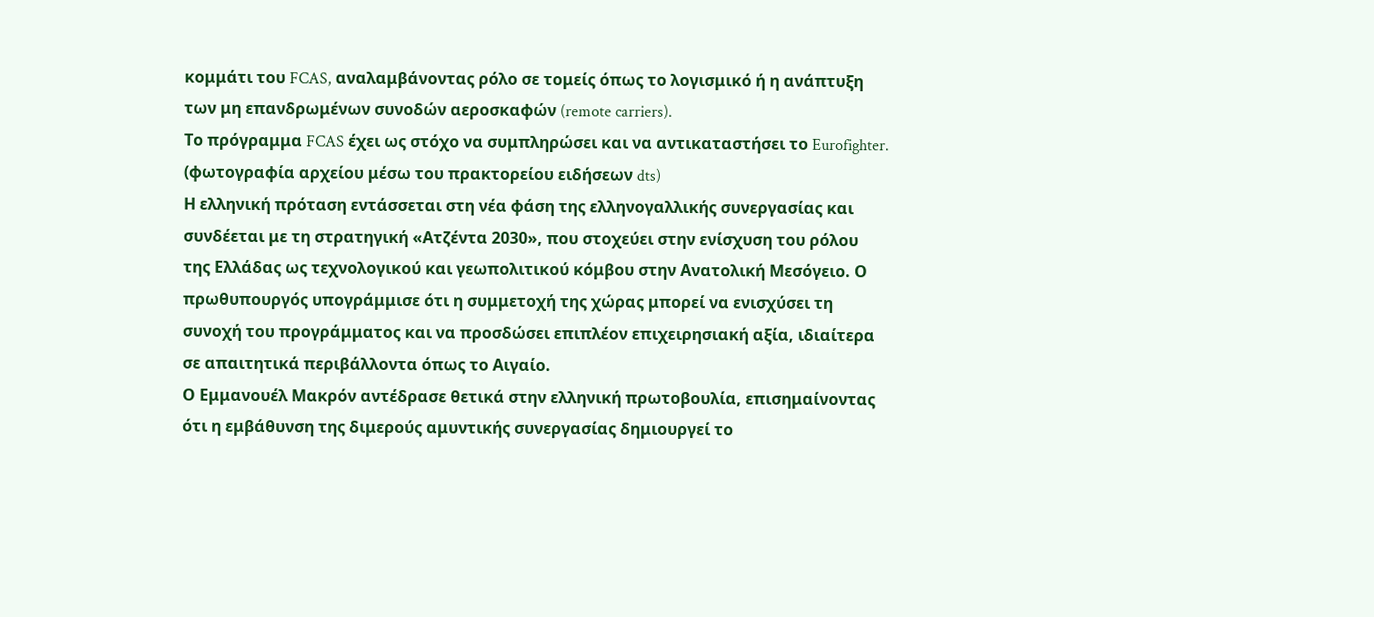κομμάτι του FCAS, αναλαμβάνοντας ρόλο σε τομείς όπως το λογισμικό ή η ανάπτυξη των μη επανδρωμένων συνοδών αεροσκαφών (remote carriers).
Το πρόγραμμα FCAS έχει ως στόχο να συμπληρώσει και να αντικαταστήσει το Eurofighter. (φωτογραφία αρχείου μέσω του πρακτορείου ειδήσεων dts)
Η ελληνική πρόταση εντάσσεται στη νέα φάση της ελληνογαλλικής συνεργασίας και συνδέεται με τη στρατηγική «Ατζέντα 2030», που στοχεύει στην ενίσχυση του ρόλου της Ελλάδας ως τεχνολογικού και γεωπολιτικού κόμβου στην Ανατολική Μεσόγειο. Ο πρωθυπουργός υπογράμμισε ότι η συμμετοχή της χώρας μπορεί να ενισχύσει τη συνοχή του προγράμματος και να προσδώσει επιπλέον επιχειρησιακή αξία, ιδιαίτερα σε απαιτητικά περιβάλλοντα όπως το Αιγαίο.
Ο Εμμανουέλ Μακρόν αντέδρασε θετικά στην ελληνική πρωτοβουλία, επισημαίνοντας ότι η εμβάθυνση της διμερούς αμυντικής συνεργασίας δημιουργεί το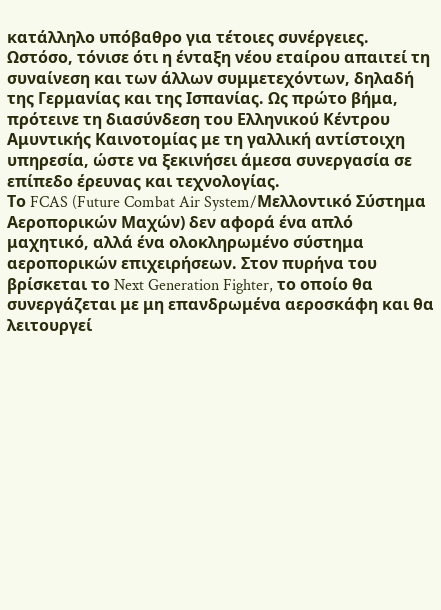κατάλληλο υπόβαθρο για τέτοιες συνέργειες. Ωστόσο, τόνισε ότι η ένταξη νέου εταίρου απαιτεί τη συναίνεση και των άλλων συμμετεχόντων, δηλαδή της Γερμανίας και της Ισπανίας. Ως πρώτο βήμα, πρότεινε τη διασύνδεση του Ελληνικού Κέντρου Αμυντικής Καινοτομίας με τη γαλλική αντίστοιχη υπηρεσία, ώστε να ξεκινήσει άμεσα συνεργασία σε επίπεδο έρευνας και τεχνολογίας.
Το FCAS (Future Combat Air System/Μελλοντικό Σύστημα Αεροπορικών Μαχών) δεν αφορά ένα απλό μαχητικό, αλλά ένα ολοκληρωμένο σύστημα αεροπορικών επιχειρήσεων. Στον πυρήνα του βρίσκεται το Next Generation Fighter, το οποίο θα συνεργάζεται με μη επανδρωμένα αεροσκάφη και θα λειτουργεί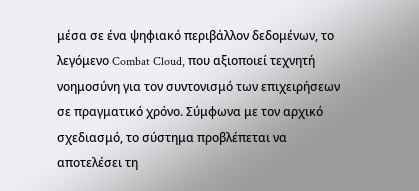μέσα σε ένα ψηφιακό περιβάλλον δεδομένων, το λεγόμενο Combat Cloud, που αξιοποιεί τεχνητή νοημοσύνη για τον συντονισμό των επιχειρήσεων σε πραγματικό χρόνο. Σύμφωνα με τον αρχικό σχεδιασμό, το σύστημα προβλέπεται να αποτελέσει τη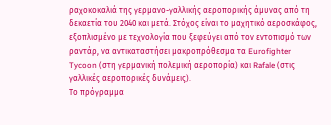ραχοκοκαλιά της γερμανο-γαλλικής αεροπορικής άμυνας από τη δεκαετία του 2040 και μετά. Στόχος είναι το μαχητικό αεροσκάφος, εξοπλισμένο με τεχνολογία που ξεφεύγει από τον εντοπισμό των ραντάρ, να αντικαταστήσει μακροπρόθεσμα τα Eurofighter Tycoon (στη γερμανική πολεμική αεροπορία) και Rafale (στις γαλλικές αεροπορικές δυνάμεις).
Το πρόγραμμα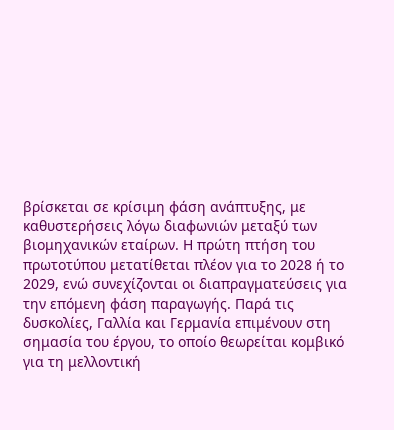βρίσκεται σε κρίσιμη φάση ανάπτυξης, με καθυστερήσεις λόγω διαφωνιών μεταξύ των βιομηχανικών εταίρων. Η πρώτη πτήση του πρωτοτύπου μετατίθεται πλέον για το 2028 ή το 2029, ενώ συνεχίζονται οι διαπραγματεύσεις για την επόμενη φάση παραγωγής. Παρά τις δυσκολίες, Γαλλία και Γερμανία επιμένουν στη σημασία του έργου, το οποίο θεωρείται κομβικό για τη μελλοντική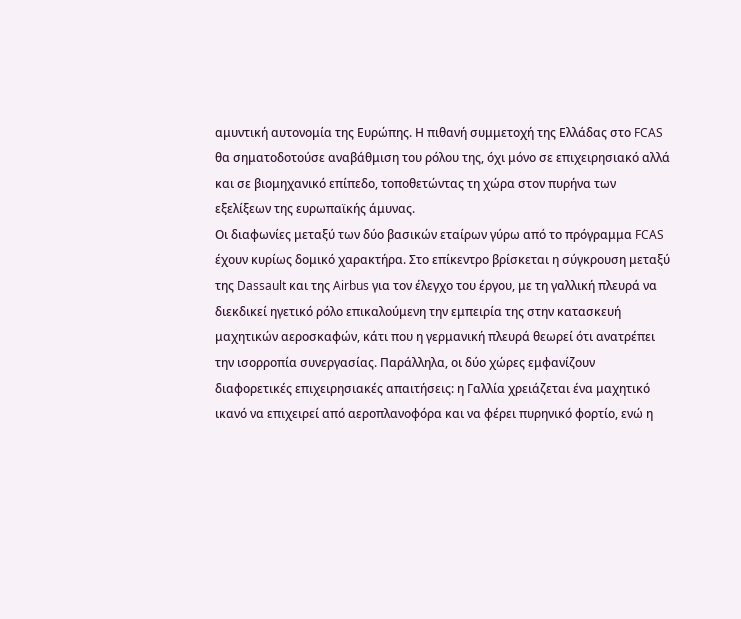αμυντική αυτονομία της Ευρώπης. Η πιθανή συμμετοχή της Ελλάδας στο FCAS θα σηματοδοτούσε αναβάθμιση του ρόλου της, όχι μόνο σε επιχειρησιακό αλλά και σε βιομηχανικό επίπεδο, τοποθετώντας τη χώρα στον πυρήνα των εξελίξεων της ευρωπαϊκής άμυνας.
Οι διαφωνίες μεταξύ των δύο βασικών εταίρων γύρω από το πρόγραμμα FCAS έχουν κυρίως δομικό χαρακτήρα. Στο επίκεντρο βρίσκεται η σύγκρουση μεταξύ της Dassault και της Airbus για τον έλεγχο του έργου, με τη γαλλική πλευρά να διεκδικεί ηγετικό ρόλο επικαλούμενη την εμπειρία της στην κατασκευή μαχητικών αεροσκαφών, κάτι που η γερμανική πλευρά θεωρεί ότι ανατρέπει την ισορροπία συνεργασίας. Παράλληλα, οι δύο χώρες εμφανίζουν διαφορετικές επιχειρησιακές απαιτήσεις: η Γαλλία χρειάζεται ένα μαχητικό ικανό να επιχειρεί από αεροπλανοφόρα και να φέρει πυρηνικό φορτίο, ενώ η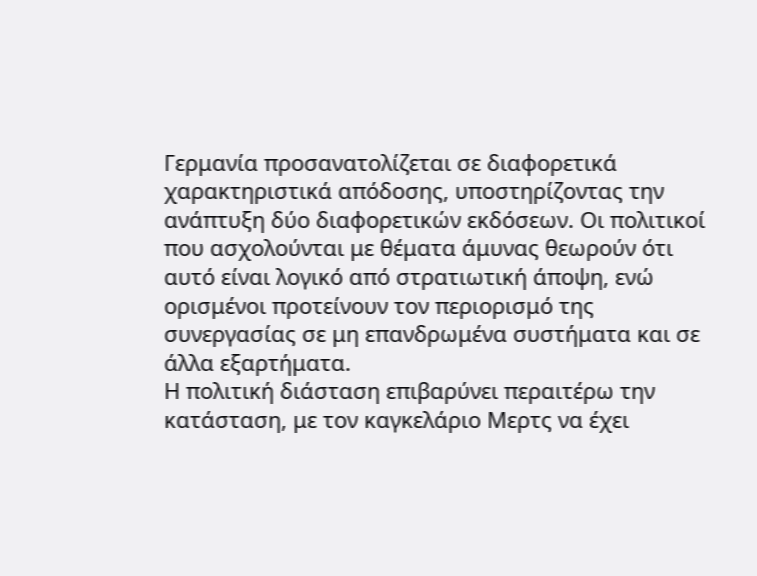Γερμανία προσανατολίζεται σε διαφορετικά χαρακτηριστικά απόδοσης, υποστηρίζοντας την ανάπτυξη δύο διαφορετικών εκδόσεων. Οι πολιτικοί που ασχολούνται με θέματα άμυνας θεωρούν ότι αυτό είναι λογικό από στρατιωτική άποψη, ενώ ορισμένοι προτείνουν τον περιορισμό της συνεργασίας σε μη επανδρωμένα συστήματα και σε άλλα εξαρτήματα.
Η πολιτική διάσταση επιβαρύνει περαιτέρω την κατάσταση, με τον καγκελάριο Μερτς να έχει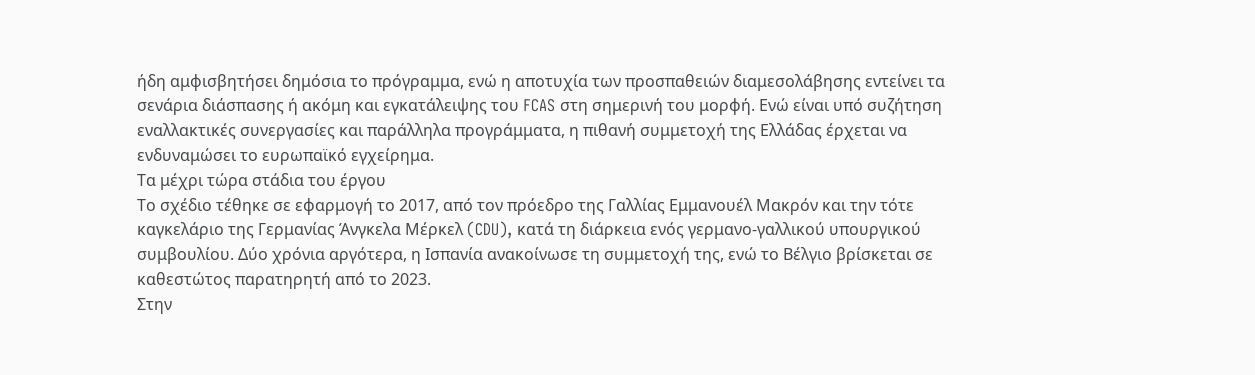ήδη αμφισβητήσει δημόσια το πρόγραμμα, ενώ η αποτυχία των προσπαθειών διαμεσολάβησης εντείνει τα σενάρια διάσπασης ή ακόμη και εγκατάλειψης του FCAS στη σημερινή του μορφή. Ενώ είναι υπό συζήτηση εναλλακτικές συνεργασίες και παράλληλα προγράμματα, η πιθανή συμμετοχή της Ελλάδας έρχεται να ενδυναμώσει το ευρωπαϊκό εγχείρημα.
Τα μέχρι τώρα στάδια του έργου
Το σχέδιο τέθηκε σε εφαρμογή το 2017, από τον πρόεδρο της Γαλλίας Εμμανουέλ Μακρόν και την τότε καγκελάριο της Γερμανίας Άνγκελα Μέρκελ (CDU), κατά τη διάρκεια ενός γερμανο-γαλλικού υπουργικού συμβουλίου. Δύο χρόνια αργότερα, η Ισπανία ανακοίνωσε τη συμμετοχή της, ενώ το Βέλγιο βρίσκεται σε καθεστώτος παρατηρητή από το 2023.
Στην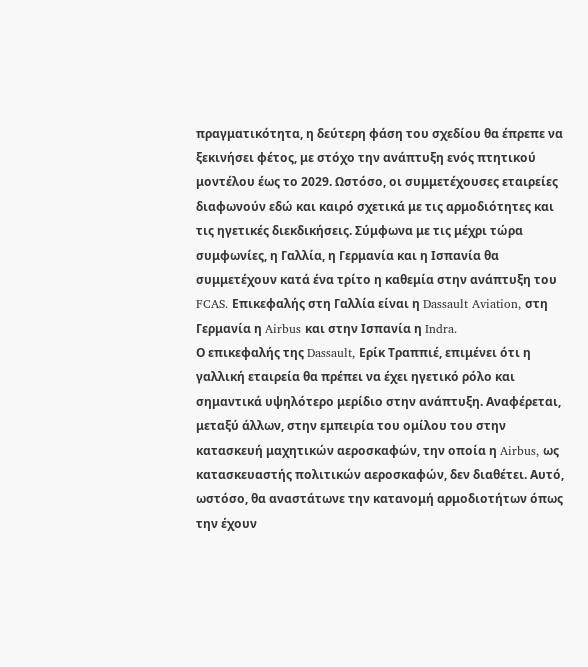πραγματικότητα, η δεύτερη φάση του σχεδίου θα έπρεπε να ξεκινήσει φέτος, με στόχο την ανάπτυξη ενός πτητικού μοντέλου έως το 2029. Ωστόσο, οι συμμετέχουσες εταιρείες διαφωνούν εδώ και καιρό σχετικά με τις αρμοδιότητες και τις ηγετικές διεκδικήσεις. Σύμφωνα με τις μέχρι τώρα συμφωνίες, η Γαλλία, η Γερμανία και η Ισπανία θα συμμετέχουν κατά ένα τρίτο η καθεμία στην ανάπτυξη του FCAS. Επικεφαλής στη Γαλλία είναι η Dassault Aviation, στη Γερμανία η Airbus και στην Ισπανία η Indra.
Ο επικεφαλής της Dassault, Ερίκ Τραππιέ, επιμένει ότι η γαλλική εταιρεία θα πρέπει να έχει ηγετικό ρόλο και σημαντικά υψηλότερο μερίδιο στην ανάπτυξη. Αναφέρεται, μεταξύ άλλων, στην εμπειρία του ομίλου του στην κατασκευή μαχητικών αεροσκαφών, την οποία η Airbus, ως κατασκευαστής πολιτικών αεροσκαφών, δεν διαθέτει. Αυτό, ωστόσο, θα αναστάτωνε την κατανομή αρμοδιοτήτων όπως την έχουν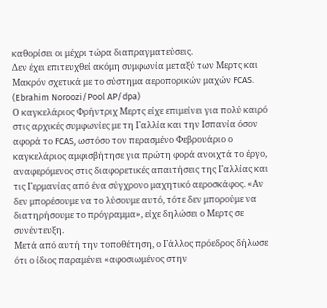καθορίσει οι μέχρι τώρα διαπραγματεύσεις.
Δεν έχει επιτευχθεί ακόμη συμφωνία μεταξύ των Μερτς και Μακρόν σχετικά με το σύστημα αεροπορικών μαχών FCAS. (Ebrahim Noroozi/Pool AP/dpa)
Ο καγκελάριος Φρήντριχ Μερτς είχε επιμείνει για πολύ καιρό στις αρχικές συμφωνίες με τη Γαλλία και την Ισπανία όσον αφορά το FCAS, ωστόσο τον περασμένο Φεβρουάριο ο καγκελάριος αμφισβήτησε για πρώτη φορά ανοιχτά το έργο, αναφερόμενος στις διαφορετικές απαιτήσεις της Γαλλίας και τις Γερμανίας από ένα σύγχρονο μαχητικό αεροσκάφος. «Αν δεν μπορέσουμε να το λύσουμε αυτό, τότε δεν μπορούμε να διατηρήσουμε το πρόγραμμα», είχε δηλώσει ο Μερτς σε συνέντευξη.
Μετά από αυτή την τοποθέτηση, ο Γάλλος πρόεδρος δήλωσε ότι ο ίδιος παραμένει «αφοσιωμένος στην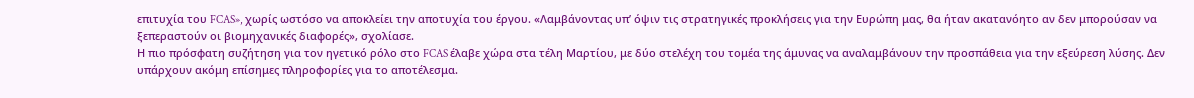επιτυχία του FCAS», χωρίς ωστόσο να αποκλείει την αποτυχία του έργου. «Λαμβάνοντας υπ’ όψιν τις στρατηγικές προκλήσεις για την Ευρώπη μας, θα ήταν ακατανόητο αν δεν μπορούσαν να ξεπεραστούν οι βιομηχανικές διαφορές», σχολίασε.
Η πιο πρόσφατη συζήτηση για τον ηγετικό ρόλο στο FCAS έλαβε χώρα στα τέλη Μαρτίου, με δύο στελέχη του τομέα της άμυνας να αναλαμβάνουν την προσπάθεια για την εξεύρεση λύσης. Δεν υπάρχουν ακόμη επίσημες πληροφορίες για το αποτέλεσμα.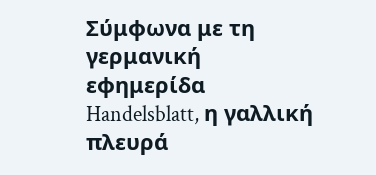Σύμφωνα με τη γερμανική εφημερίδα Handelsblatt, η γαλλική πλευρά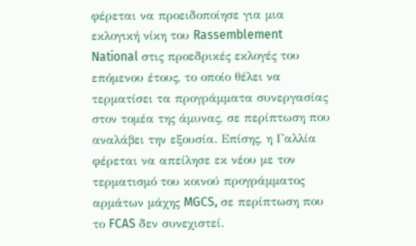φέρεται να προειδοποίησε για μια εκλογική νίκη του Rassemblement National στις προεδρικές εκλογές του επόμενου έτους, το οποίο θέλει να τερματίσει τα προγράμματα συνεργασίας στον τομέα της άμυνας, σε περίπτωση που αναλάβει την εξουσία. Επίσης, η Γαλλία φέρεται να απείλησε εκ νέου με τον τερματισμό του κοινού προγράμματος αρμάτων μάχης MGCS, σε περίπτωση που το FCAS δεν συνεχιστεί.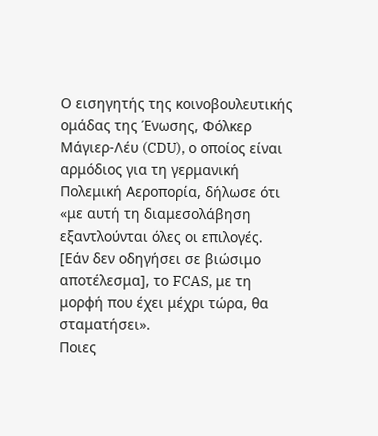Ο εισηγητής της κοινοβουλευτικής ομάδας της Ένωσης, Φόλκερ Μάγιερ-Λέυ (CDU), ο οποίος είναι αρμόδιος για τη γερμανική Πολεμική Αεροπορία, δήλωσε ότι «με αυτή τη διαμεσολάβηση εξαντλούνται όλες οι επιλογές. [Εάν δεν οδηγήσει σε βιώσιμο αποτέλεσμα], το FCAS, με τη μορφή που έχει μέχρι τώρα, θα σταματήσει».
Ποιες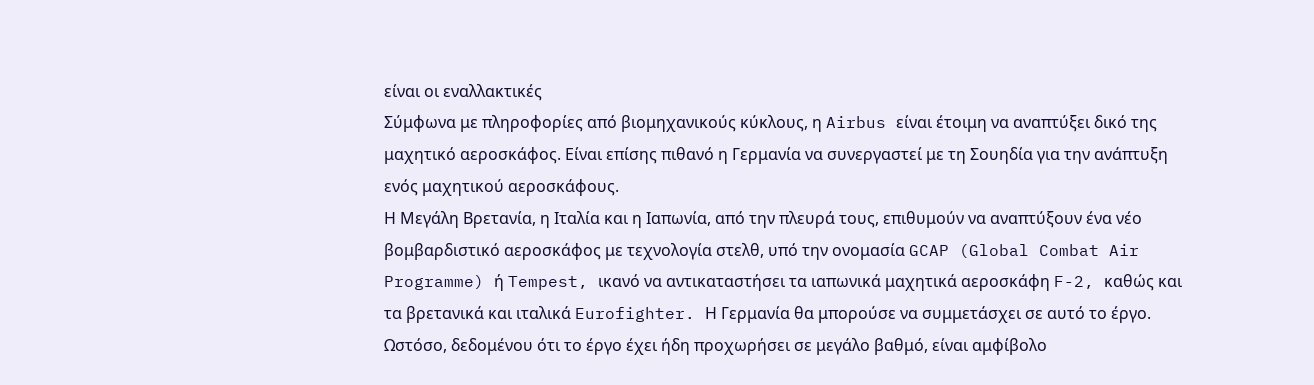είναι οι εναλλακτικές
Σύμφωνα με πληροφορίες από βιομηχανικούς κύκλους, η Airbus είναι έτοιμη να αναπτύξει δικό της μαχητικό αεροσκάφος. Είναι επίσης πιθανό η Γερμανία να συνεργαστεί με τη Σουηδία για την ανάπτυξη ενός μαχητικού αεροσκάφους.
Η Μεγάλη Βρετανία, η Ιταλία και η Ιαπωνία, από την πλευρά τους, επιθυμούν να αναπτύξουν ένα νέο βομβαρδιστικό αεροσκάφος με τεχνολογία στελθ, υπό την ονομασία GCAP (Global Combat Air Programme) ή Tempest, ικανό να αντικαταστήσει τα ιαπωνικά μαχητικά αεροσκάφη F-2, καθώς και τα βρετανικά και ιταλικά Eurofighter. Η Γερμανία θα μπορούσε να συμμετάσχει σε αυτό το έργο. Ωστόσο, δεδομένου ότι το έργο έχει ήδη προχωρήσει σε μεγάλο βαθμό, είναι αμφίβολο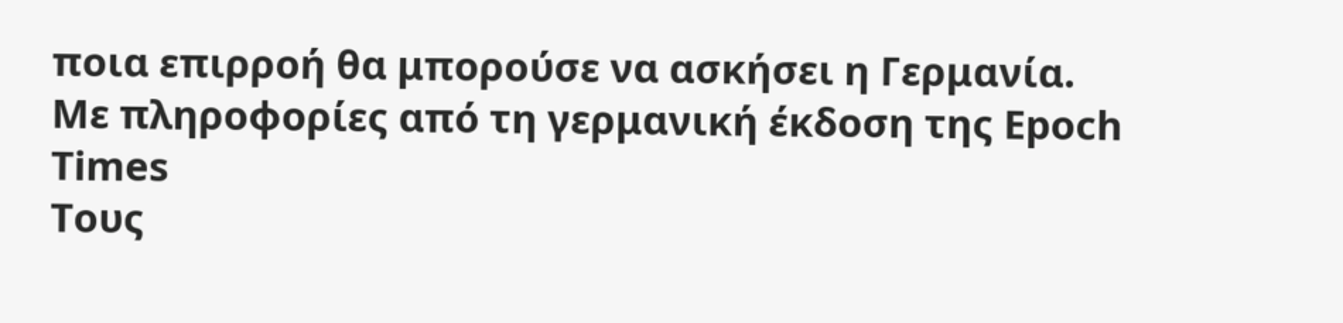ποια επιρροή θα μπορούσε να ασκήσει η Γερμανία.
Με πληροφορίες από τη γερμανική έκδοση της Epoch Times
Τους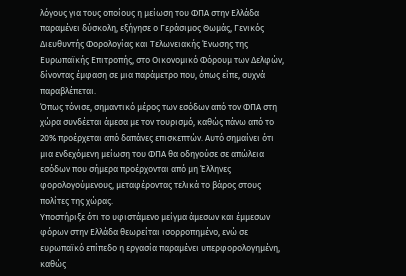λόγους για τους οποίους η μείωση του ΦΠΑ στην Ελλάδα παραμένει δύσκολη, εξήγησε ο Γεράσιμος Θωμάς, Γενικός Διευθυντής Φορολογίας και Τελωνειακής Ένωσης της Ευρωπαϊκής Επιτροπής, στο Οικονομικό Φόρουμ των Δελφών, δίνοντας έμφαση σε μια παράμετρο που, όπως είπε, συχνά παραβλέπεται.
Όπως τόνισε, σημαντικό μέρος των εσόδων από τον ΦΠΑ στη χώρα συνδέεται άμεσα με τον τουρισμό, καθώς πάνω από το 20% προέρχεται από δαπάνες επισκεπτών. Αυτό σημαίνει ότι μια ενδεχόμενη μείωση του ΦΠΑ θα οδηγούσε σε απώλεια εσόδων που σήμερα προέρχονται από μη Έλληνες φορολογούμενους, μεταφέροντας τελικά το βάρος στους πολίτες της χώρας.
Υποστήριξε ότι το υφιστάμενο μείγμα άμεσων και έμμεσων φόρων στην Ελλάδα θεωρείται ισορροπημένο, ενώ σε ευρωπαϊκό επίπεδο η εργασία παραμένει υπερφορολογημένη, καθώς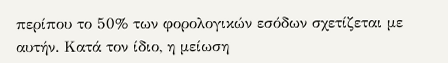περίπου το 50% των φορολογικών εσόδων σχετίζεται με αυτήν. Κατά τον ίδιο, η μείωση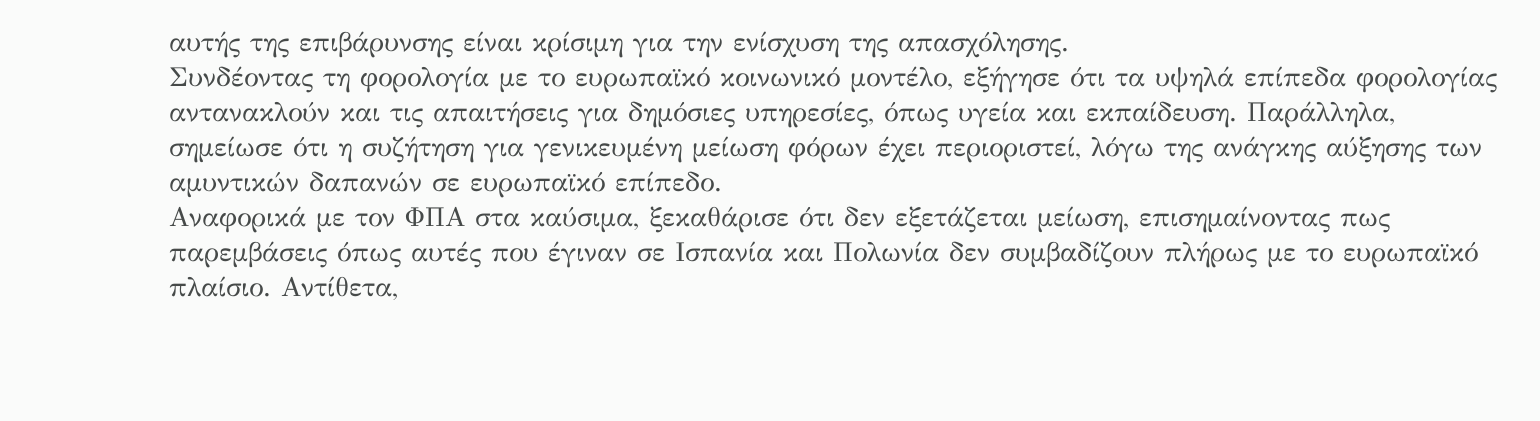αυτής της επιβάρυνσης είναι κρίσιμη για την ενίσχυση της απασχόλησης.
Συνδέοντας τη φορολογία με το ευρωπαϊκό κοινωνικό μοντέλο, εξήγησε ότι τα υψηλά επίπεδα φορολογίας αντανακλούν και τις απαιτήσεις για δημόσιες υπηρεσίες, όπως υγεία και εκπαίδευση. Παράλληλα, σημείωσε ότι η συζήτηση για γενικευμένη μείωση φόρων έχει περιοριστεί, λόγω της ανάγκης αύξησης των αμυντικών δαπανών σε ευρωπαϊκό επίπεδο.
Αναφορικά με τον ΦΠΑ στα καύσιμα, ξεκαθάρισε ότι δεν εξετάζεται μείωση, επισημαίνοντας πως παρεμβάσεις όπως αυτές που έγιναν σε Ισπανία και Πολωνία δεν συμβαδίζουν πλήρως με το ευρωπαϊκό πλαίσιο. Αντίθετα,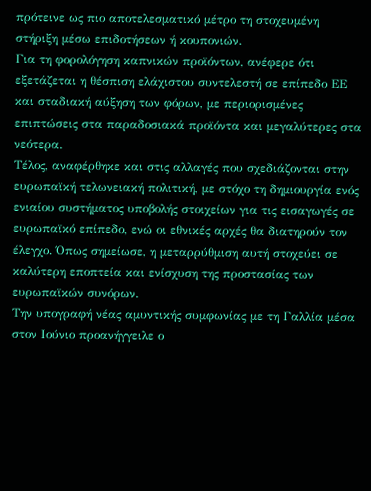πρότεινε ως πιο αποτελεσματικό μέτρο τη στοχευμένη στήριξη μέσω επιδοτήσεων ή κουπονιών.
Για τη φορολόγηση καπνικών προϊόντων, ανέφερε ότι εξετάζεται η θέσπιση ελάχιστου συντελεστή σε επίπεδο ΕΕ και σταδιακή αύξηση των φόρων, με περιορισμένες επιπτώσεις στα παραδοσιακά προϊόντα και μεγαλύτερες στα νεότερα.
Τέλος, αναφέρθηκε και στις αλλαγές που σχεδιάζονται στην ευρωπαϊκή τελωνειακή πολιτική, με στόχο τη δημιουργία ενός ενιαίου συστήματος υποβολής στοιχείων για τις εισαγωγές σε ευρωπαϊκό επίπεδο, ενώ οι εθνικές αρχές θα διατηρούν τον έλεγχο. Όπως σημείωσε, η μεταρρύθμιση αυτή στοχεύει σε καλύτερη εποπτεία και ενίσχυση της προστασίας των ευρωπαϊκών συνόρων.
Την υπογραφή νέας αμυντικής συμφωνίας με τη Γαλλία μέσα στον Ιούνιο προανήγγειλε ο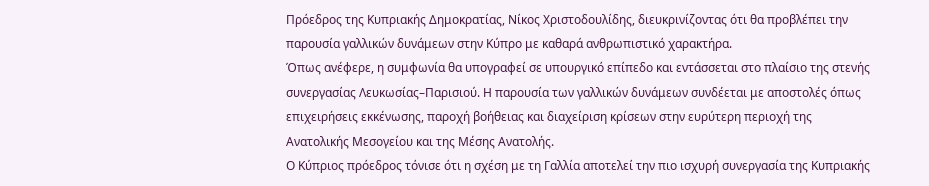Πρόεδρος της Κυπριακής Δημοκρατίας, Νίκος Χριστοδουλίδης, διευκρινίζοντας ότι θα προβλέπει την παρουσία γαλλικών δυνάμεων στην Κύπρο με καθαρά ανθρωπιστικό χαρακτήρα.
Όπως ανέφερε, η συμφωνία θα υπογραφεί σε υπουργικό επίπεδο και εντάσσεται στο πλαίσιο της στενής συνεργασίας Λευκωσίας–Παρισιού. Η παρουσία των γαλλικών δυνάμεων συνδέεται με αποστολές όπως επιχειρήσεις εκκένωσης, παροχή βοήθειας και διαχείριση κρίσεων στην ευρύτερη περιοχή της Ανατολικής Μεσογείου και της Μέσης Ανατολής.
Ο Κύπριος πρόεδρος τόνισε ότι η σχέση με τη Γαλλία αποτελεί την πιο ισχυρή συνεργασία της Κυπριακής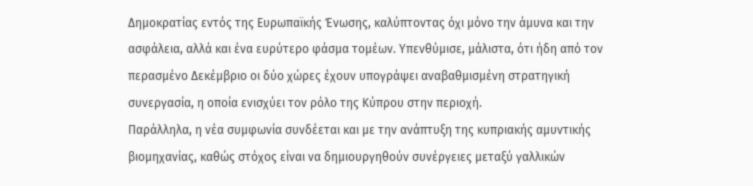Δημοκρατίας εντός της Ευρωπαϊκής Ένωσης, καλύπτοντας όχι μόνο την άμυνα και την ασφάλεια, αλλά και ένα ευρύτερο φάσμα τομέων. Υπενθύμισε, μάλιστα, ότι ήδη από τον περασμένο Δεκέμβριο οι δύο χώρες έχουν υπογράψει αναβαθμισμένη στρατηγική συνεργασία, η οποία ενισχύει τον ρόλο της Κύπρου στην περιοχή.
Παράλληλα, η νέα συμφωνία συνδέεται και με την ανάπτυξη της κυπριακής αμυντικής βιομηχανίας, καθώς στόχος είναι να δημιουργηθούν συνέργειες μεταξύ γαλλικών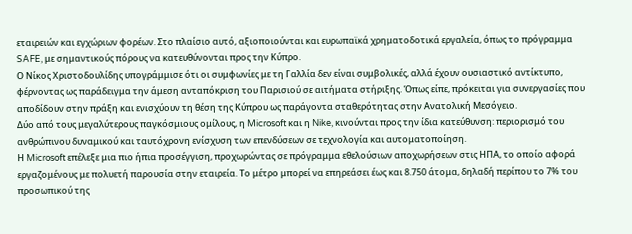εταιρειών και εγχώριων φορέων. Στο πλαίσιο αυτό, αξιοποιούνται και ευρωπαϊκά χρηματοδοτικά εργαλεία, όπως το πρόγραμμα SAFE, με σημαντικούς πόρους να κατευθύνονται προς την Κύπρο.
Ο Νίκος Χριστοδουλίδης υπογράμμισε ότι οι συμφωνίες με τη Γαλλία δεν είναι συμβολικές, αλλά έχουν ουσιαστικό αντίκτυπο, φέρνοντας ως παράδειγμα την άμεση ανταπόκριση του Παρισιού σε αιτήματα στήριξης. Όπως είπε, πρόκειται για συνεργασίες που αποδίδουν στην πράξη και ενισχύουν τη θέση της Κύπρου ως παράγοντα σταθερότητας στην Ανατολική Μεσόγειο.
Δύο από τους μεγαλύτερους παγκόσμιους ομίλους, η Microsoft και η Nike, κινούνται προς την ίδια κατεύθυνση: περιορισμό του ανθρώπινου δυναμικού και ταυτόχρονη ενίσχυση των επενδύσεων σε τεχνολογία και αυτοματοποίηση.
Η Microsoft επέλεξε μια πιο ήπια προσέγγιση, προχωρώντας σε πρόγραμμα εθελούσιων αποχωρήσεων στις ΗΠΑ, το οποίο αφορά εργαζομένους με πολυετή παρουσία στην εταιρεία. Το μέτρο μπορεί να επηρεάσει έως και 8.750 άτομα, δηλαδή περίπου το 7% του προσωπικού της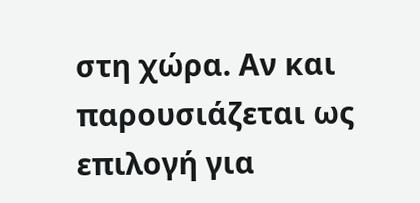στη χώρα. Αν και παρουσιάζεται ως επιλογή για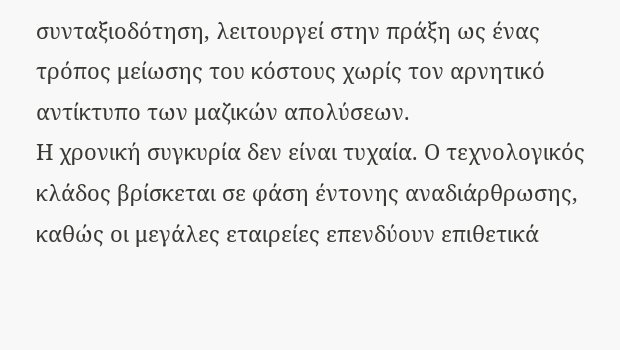συνταξιοδότηση, λειτουργεί στην πράξη ως ένας τρόπος μείωσης του κόστους χωρίς τον αρνητικό αντίκτυπο των μαζικών απολύσεων.
Η χρονική συγκυρία δεν είναι τυχαία. Ο τεχνολογικός κλάδος βρίσκεται σε φάση έντονης αναδιάρθρωσης, καθώς οι μεγάλες εταιρείες επενδύουν επιθετικά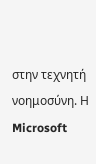στην τεχνητή νοημοσύνη. Η Microsoft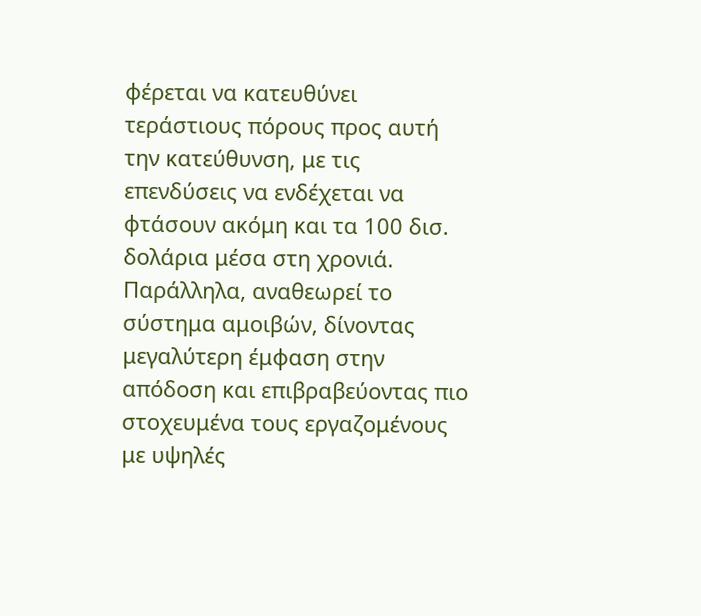φέρεται να κατευθύνει τεράστιους πόρους προς αυτή την κατεύθυνση, με τις επενδύσεις να ενδέχεται να φτάσουν ακόμη και τα 100 δισ. δολάρια μέσα στη χρονιά. Παράλληλα, αναθεωρεί το σύστημα αμοιβών, δίνοντας μεγαλύτερη έμφαση στην απόδοση και επιβραβεύοντας πιο στοχευμένα τους εργαζομένους με υψηλές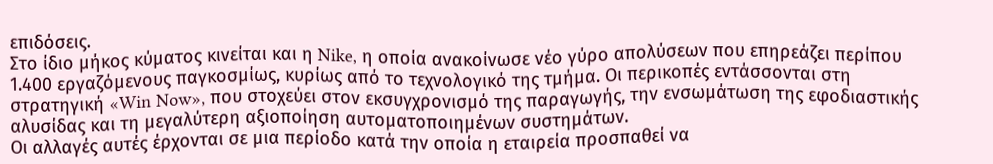επιδόσεις.
Στο ίδιο μήκος κύματος κινείται και η Nike, η οποία ανακοίνωσε νέο γύρο απολύσεων που επηρεάζει περίπου 1.400 εργαζόμενους παγκοσμίως, κυρίως από το τεχνολογικό της τμήμα. Οι περικοπές εντάσσονται στη στρατηγική «Win Now», που στοχεύει στον εκσυγχρονισμό της παραγωγής, την ενσωμάτωση της εφοδιαστικής αλυσίδας και τη μεγαλύτερη αξιοποίηση αυτοματοποιημένων συστημάτων.
Οι αλλαγές αυτές έρχονται σε μια περίοδο κατά την οποία η εταιρεία προσπαθεί να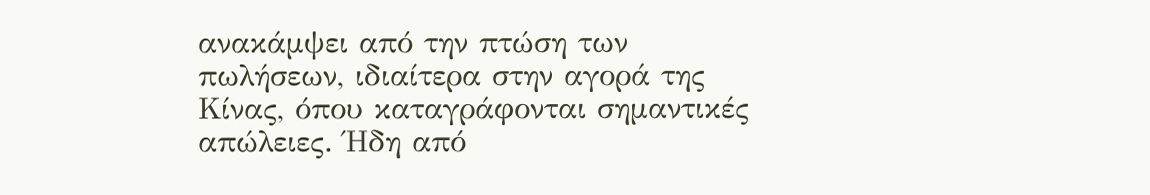ανακάμψει από την πτώση των πωλήσεων, ιδιαίτερα στην αγορά της Κίνας, όπου καταγράφονται σημαντικές απώλειες. Ήδη από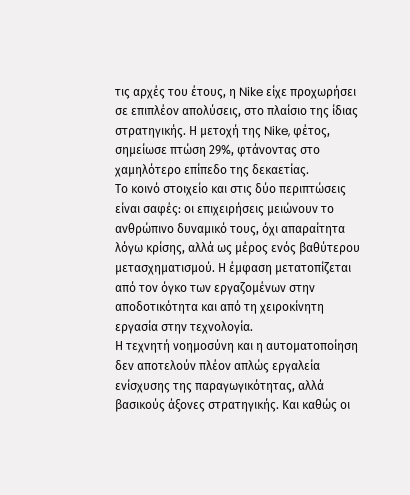τις αρχές του έτους, η Nike είχε προχωρήσει σε επιπλέον απολύσεις, στο πλαίσιο της ίδιας στρατηγικής. Η μετοχή της Nike, φέτος, σημείωσε πτώση 29%, φτάνοντας στο χαμηλότερο επίπεδο της δεκαετίας.
Το κοινό στοιχείο και στις δύο περιπτώσεις είναι σαφές: οι επιχειρήσεις μειώνουν το ανθρώπινο δυναμικό τους, όχι απαραίτητα λόγω κρίσης, αλλά ως μέρος ενός βαθύτερου μετασχηματισμού. Η έμφαση μετατοπίζεται από τον όγκο των εργαζομένων στην αποδοτικότητα και από τη χειροκίνητη εργασία στην τεχνολογία.
Η τεχνητή νοημοσύνη και η αυτοματοποίηση δεν αποτελούν πλέον απλώς εργαλεία ενίσχυσης της παραγωγικότητας, αλλά βασικούς άξονες στρατηγικής. Και καθώς οι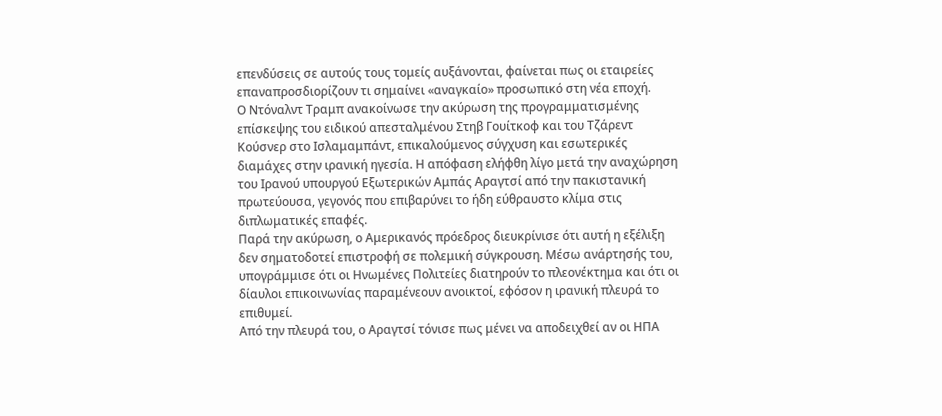επενδύσεις σε αυτούς τους τομείς αυξάνονται, φαίνεται πως οι εταιρείες επαναπροσδιορίζουν τι σημαίνει «αναγκαίο» προσωπικό στη νέα εποχή.
Ο Ντόναλντ Τραμπ ανακοίνωσε την ακύρωση της προγραμματισμένης επίσκεψης του ειδικού απεσταλμένου Στηβ Γουίτκοφ και του Τζάρεντ Κούσνερ στο Ισλαμαμπάντ, επικαλούμενος σύγχυση και εσωτερικές διαμάχες στην ιρανική ηγεσία. Η απόφαση ελήφθη λίγο μετά την αναχώρηση του Ιρανού υπουργού Εξωτερικών Αμπάς Αραγτσί από την πακιστανική πρωτεύουσα, γεγονός που επιβαρύνει το ήδη εύθραυστο κλίμα στις διπλωματικές επαφές.
Παρά την ακύρωση, ο Αμερικανός πρόεδρος διευκρίνισε ότι αυτή η εξέλιξη δεν σηματοδοτεί επιστροφή σε πολεμική σύγκρουση. Μέσω ανάρτησής του, υπογράμμισε ότι οι Ηνωμένες Πολιτείες διατηρούν το πλεονέκτημα και ότι οι δίαυλοι επικοινωνίας παραμένεουν ανοικτοί, εφόσον η ιρανική πλευρά το επιθυμεί.
Από την πλευρά του, ο Αραγτσί τόνισε πως μένει να αποδειχθεί αν οι ΗΠΑ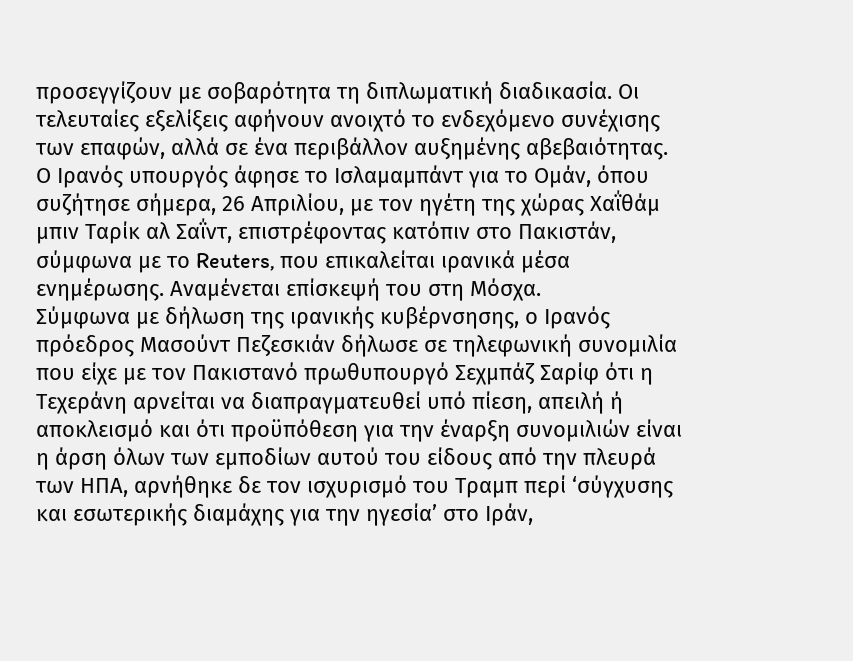προσεγγίζουν με σοβαρότητα τη διπλωματική διαδικασία. Οι τελευταίες εξελίξεις αφήνουν ανοιχτό το ενδεχόμενο συνέχισης των επαφών, αλλά σε ένα περιβάλλον αυξημένης αβεβαιότητας. Ο Ιρανός υπουργός άφησε το Ισλαμαμπάντ για το Ομάν, όπου συζήτησε σήμερα, 26 Απριλίου, με τον ηγέτη της χώρας Χαΐθάμ μπιν Ταρίκ αλ Σαΐντ, επιστρέφοντας κατόπιν στο Πακιστάν, σύμφωνα με το Reuters, που επικαλείται ιρανικά μέσα ενημέρωσης. Αναμένεται επίσκεψή του στη Μόσχα.
Σύμφωνα με δήλωση της ιρανικής κυβέρνσησης, ο Ιρανός πρόεδρος Μασούντ Πεζεσκιάν δήλωσε σε τηλεφωνική συνομιλία που είχε με τον Πακιστανό πρωθυπουργό Σεχμπάζ Σαρίφ ότι η Τεχεράνη αρνείται να διαπραγματευθεί υπό πίεση, απειλή ή αποκλεισμό και ότι προϋπόθεση για την έναρξη συνομιλιών είναι η άρση όλων των εμποδίων αυτού του είδους από την πλευρά των ΗΠΑ, αρνήθηκε δε τον ισχυρισμό του Τραμπ περί ‘σύγχυσης και εσωτερικής διαμάχης για την ηγεσία’ στο Ιράν,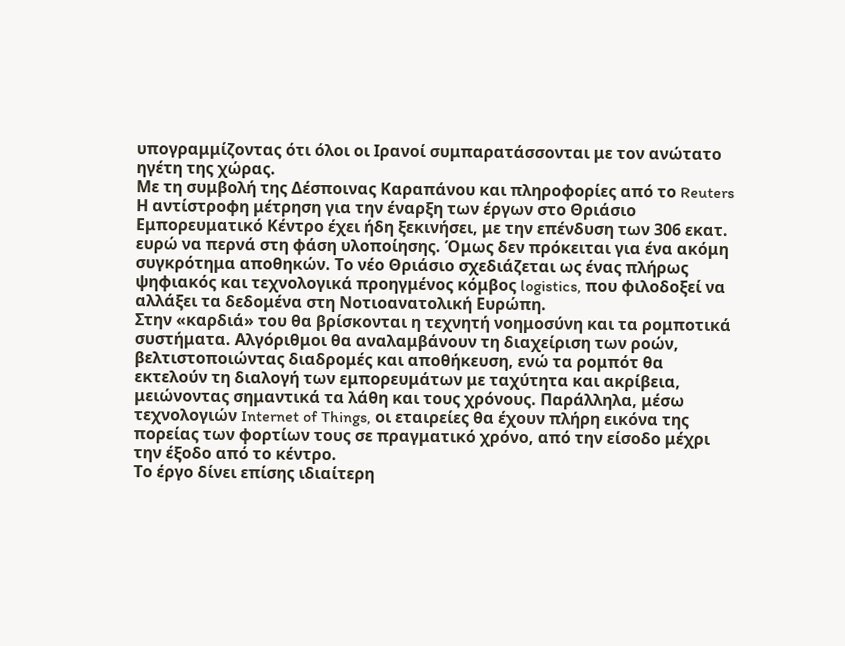υπογραμμίζοντας ότι όλοι οι Ιρανοί συμπαρατάσσονται με τον ανώτατο ηγέτη της χώρας.
Με τη συμβολή της Δέσποινας Καραπάνου και πληροφορίες από το Reuters
Η αντίστροφη μέτρηση για την έναρξη των έργων στο Θριάσιο Εμπορευματικό Κέντρο έχει ήδη ξεκινήσει, με την επένδυση των 306 εκατ. ευρώ να περνά στη φάση υλοποίησης. Όμως δεν πρόκειται για ένα ακόμη συγκρότημα αποθηκών. Το νέο Θριάσιο σχεδιάζεται ως ένας πλήρως ψηφιακός και τεχνολογικά προηγμένος κόμβος logistics, που φιλοδοξεί να αλλάξει τα δεδομένα στη Νοτιοανατολική Ευρώπη.
Στην «καρδιά» του θα βρίσκονται η τεχνητή νοημοσύνη και τα ρομποτικά συστήματα. Αλγόριθμοι θα αναλαμβάνουν τη διαχείριση των ροών, βελτιστοποιώντας διαδρομές και αποθήκευση, ενώ τα ρομπότ θα εκτελούν τη διαλογή των εμπορευμάτων με ταχύτητα και ακρίβεια, μειώνοντας σημαντικά τα λάθη και τους χρόνους. Παράλληλα, μέσω τεχνολογιών Internet of Things, οι εταιρείες θα έχουν πλήρη εικόνα της πορείας των φορτίων τους σε πραγματικό χρόνο, από την είσοδο μέχρι την έξοδο από το κέντρο.
Το έργο δίνει επίσης ιδιαίτερη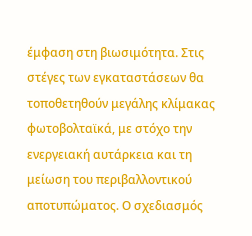έμφαση στη βιωσιμότητα. Στις στέγες των εγκαταστάσεων θα τοποθετηθούν μεγάλης κλίμακας φωτοβολταϊκά, με στόχο την ενεργειακή αυτάρκεια και τη μείωση του περιβαλλοντικού αποτυπώματος. Ο σχεδιασμός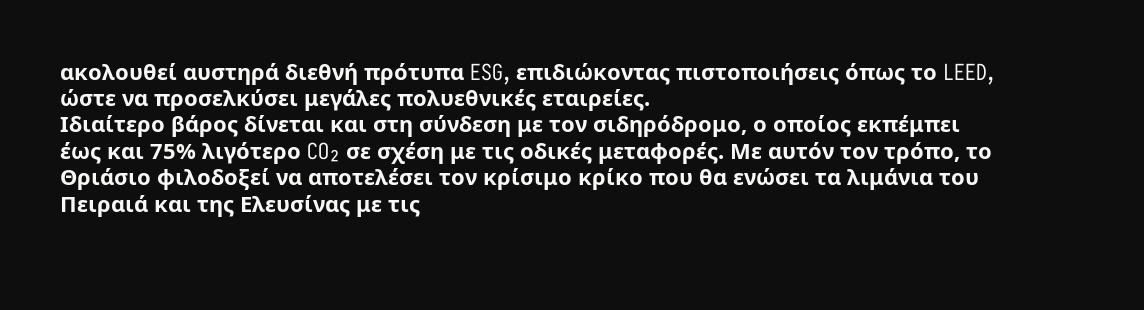ακολουθεί αυστηρά διεθνή πρότυπα ESG, επιδιώκοντας πιστοποιήσεις όπως το LEED, ώστε να προσελκύσει μεγάλες πολυεθνικές εταιρείες.
Ιδιαίτερο βάρος δίνεται και στη σύνδεση με τον σιδηρόδρομο, ο οποίος εκπέμπει έως και 75% λιγότερο CO₂ σε σχέση με τις οδικές μεταφορές. Με αυτόν τον τρόπο, το Θριάσιο φιλοδοξεί να αποτελέσει τον κρίσιμο κρίκο που θα ενώσει τα λιμάνια του Πειραιά και της Ελευσίνας με τις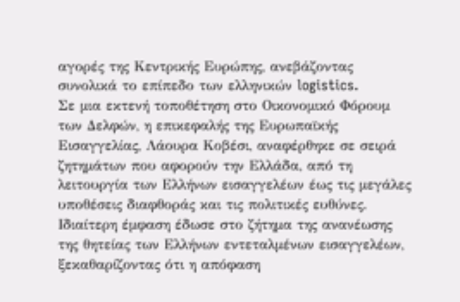αγορές της Κεντρικής Ευρώπης, ανεβάζοντας συνολικά το επίπεδο των ελληνικών logistics.
Σε μια εκτενή τοποθέτηση στο Οικονομικό Φόρουμ των Δελφών, η επικεφαλής της Ευρωπαϊκής Εισαγγελίας, Λάουρα Κοβέσι, αναφέρθηκε σε σειρά ζητημάτων που αφορούν την Ελλάδα, από τη λειτουργία των Ελλήνων εισαγγελέων έως τις μεγάλες υποθέσεις διαφθοράς και τις πολιτικές ευθύνες.
Ιδιαίτερη έμφαση έδωσε στο ζήτημα της ανανέωσης της θητείας των Ελλήνων εντεταλμένων εισαγγελέων, ξεκαθαρίζοντας ότι η απόφαση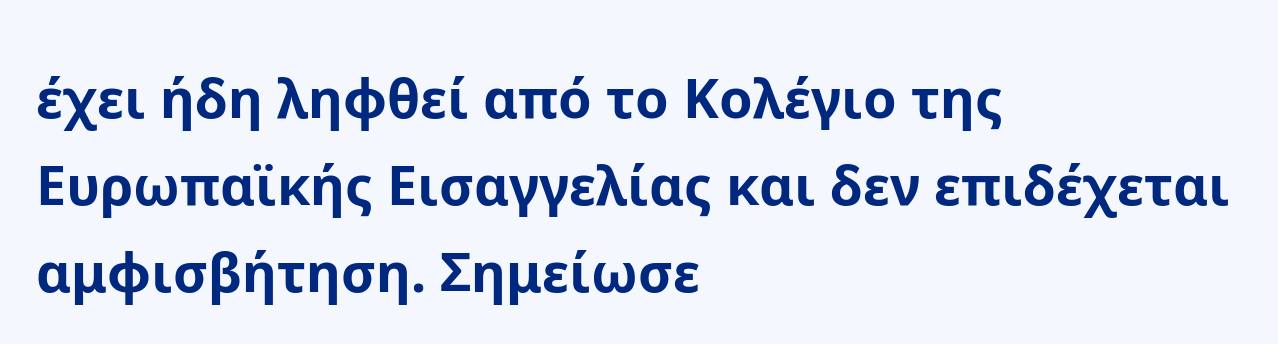έχει ήδη ληφθεί από το Κολέγιο της Ευρωπαϊκής Εισαγγελίας και δεν επιδέχεται αμφισβήτηση. Σημείωσε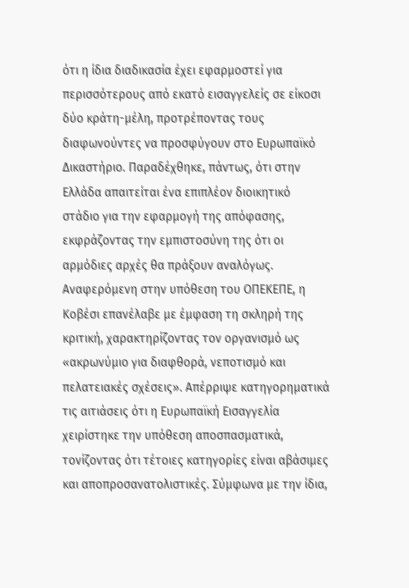ότι η ίδια διαδικασία έχει εφαρμοστεί για περισσότερους από εκατό εισαγγελείς σε είκοσι δύο κράτη-μέλη, προτρέποντας τους διαφωνούντες να προσφύγουν στο Ευρωπαϊκό Δικαστήριο. Παραδέχθηκε, πάντως, ότι στην Ελλάδα απαιτείται ένα επιπλέον διοικητικό στάδιο για την εφαρμογή της απόφασης, εκφράζοντας την εμπιστοσύνη της ότι οι αρμόδιες αρχές θα πράξουν αναλόγως.
Αναφερόμενη στην υπόθεση του ΟΠΕΚΕΠΕ, η Κοβέσι επανέλαβε με έμφαση τη σκληρή της κριτική, χαρακτηρίζοντας τον οργανισμό ως «ακρωνύμιο για διαφθορά, νεποτισμό και πελατειακές σχέσεις». Απέρριψε κατηγορηματικά τις αιτιάσεις ότι η Ευρωπαϊκή Εισαγγελία χειρίστηκε την υπόθεση αποσπασματικά, τονίζοντας ότι τέτοιες κατηγορίες είναι αβάσιμες και αποπροσανατολιστικές. Σύμφωνα με την ίδια,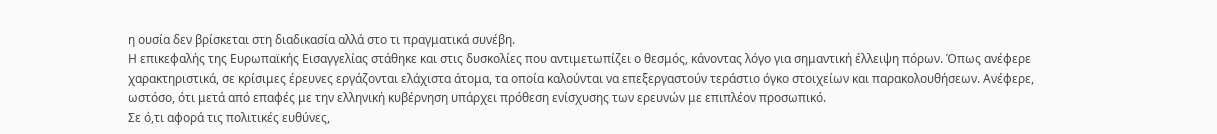η ουσία δεν βρίσκεται στη διαδικασία αλλά στο τι πραγματικά συνέβη.
Η επικεφαλής της Ευρωπαϊκής Εισαγγελίας στάθηκε και στις δυσκολίες που αντιμετωπίζει ο θεσμός, κάνοντας λόγο για σημαντική έλλειψη πόρων. Όπως ανέφερε χαρακτηριστικά, σε κρίσιμες έρευνες εργάζονται ελάχιστα άτομα, τα οποία καλούνται να επεξεργαστούν τεράστιο όγκο στοιχείων και παρακολουθήσεων. Ανέφερε, ωστόσο, ότι μετά από επαφές με την ελληνική κυβέρνηση υπάρχει πρόθεση ενίσχυσης των ερευνών με επιπλέον προσωπικό.
Σε ό,τι αφορά τις πολιτικές ευθύνες,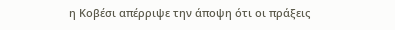η Κοβέσι απέρριψε την άποψη ότι οι πράξεις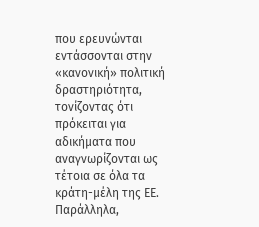που ερευνώνται εντάσσονται στην «κανονική» πολιτική δραστηριότητα, τονίζοντας ότι πρόκειται για αδικήματα που αναγνωρίζονται ως τέτοια σε όλα τα κράτη-μέλη της ΕΕ. Παράλληλα,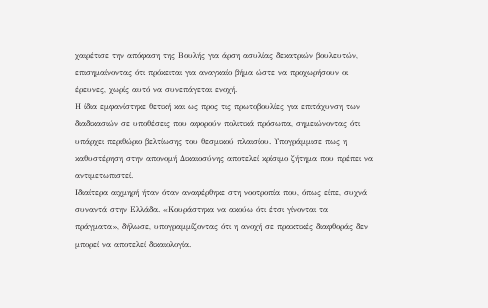χαιρέτισε την απόφαση της Βουλής για άρση ασυλίας δεκατριών βουλευτών, επισημαίνοντας ότι πρόκειται για αναγκαίο βήμα ώστε να προχωρήσουν οι έρευνες, χωρίς αυτό να συνεπάγεται ενοχή.
Η ίδια εμφανίστηκε θετική και ως προς τις πρωτοβουλίες για επιτάχυνση των διαδικασιών σε υποθέσεις που αφορούν πολιτικά πρόσωπα, σημειώνοντας ότι υπάρχει περιθώριο βελτίωσης του θεσμικού πλαισίου. Υπογράμμισε πως η καθυστέρηση στην απονομή Δικαιοσύνης αποτελεί κρίσιμο ζήτημα που πρέπει να αντιμετωπιστεί.
Ιδιαίτερα αιχμηρή ήταν όταν αναφέρθηκε στη νοοτροπία που, όπως είπε, συχνά συναντά στην Ελλάδα. «Κουράστηκα να ακούω ότι έτσι γίνονται τα πράγματα», δήλωσε, υπογραμμίζοντας ότι η ανοχή σε πρακτικές διαφθοράς δεν μπορεί να αποτελεί δικαιολογία.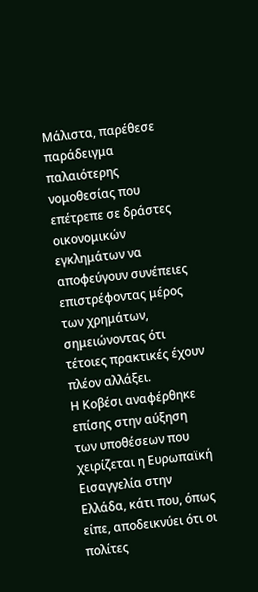Μάλιστα, παρέθεσε παράδειγμα παλαιότερης νομοθεσίας που επέτρεπε σε δράστες οικονομικών εγκλημάτων να αποφεύγουν συνέπειες επιστρέφοντας μέρος των χρημάτων, σημειώνοντας ότι τέτοιες πρακτικές έχουν πλέον αλλάξει.
Η Κοβέσι αναφέρθηκε επίσης στην αύξηση των υποθέσεων που χειρίζεται η Ευρωπαϊκή Εισαγγελία στην Ελλάδα, κάτι που, όπως είπε, αποδεικνύει ότι οι πολίτες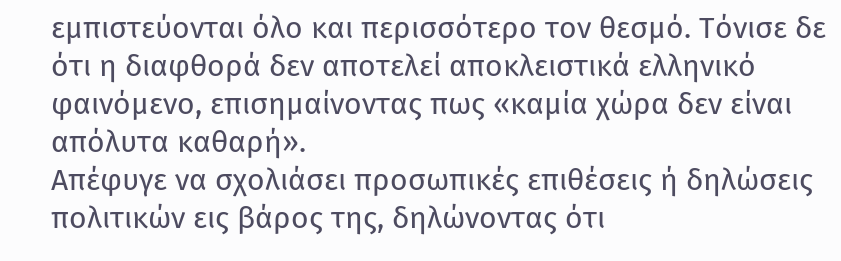εμπιστεύονται όλο και περισσότερο τον θεσμό. Τόνισε δε ότι η διαφθορά δεν αποτελεί αποκλειστικά ελληνικό φαινόμενο, επισημαίνοντας πως «καμία χώρα δεν είναι απόλυτα καθαρή».
Απέφυγε να σχολιάσει προσωπικές επιθέσεις ή δηλώσεις πολιτικών εις βάρος της, δηλώνοντας ότι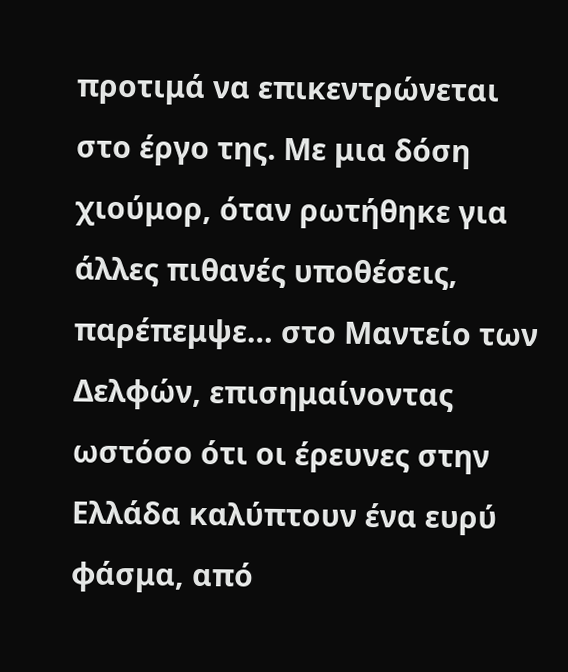προτιμά να επικεντρώνεται στο έργο της. Με μια δόση χιούμορ, όταν ρωτήθηκε για άλλες πιθανές υποθέσεις, παρέπεμψε… στο Μαντείο των Δελφών, επισημαίνοντας ωστόσο ότι οι έρευνες στην Ελλάδα καλύπτουν ένα ευρύ φάσμα, από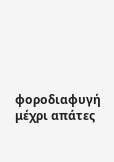φοροδιαφυγή μέχρι απάτες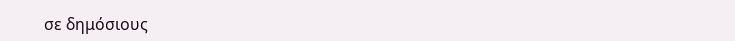σε δημόσιους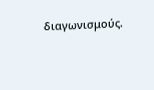διαγωνισμούς.